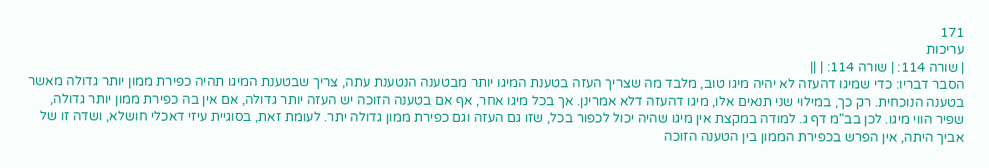171
עריכות
| שורה 114: | שורה 114: | ||
הסבר דבריו: כדי שמיגו דהעזה לא יהיה מיגו טוב, מלבד מה שצריך העזה בטענת המיגו יותר מבטענה הנטענת עתה, צריך שבטענת המיגו תהיה כפירת ממון יותר גדולה מאשר בטענה הנוכחית. רק כך, במילוי שני תנאים אלו, מיגו דהעזה דלא אמרינן. אך בכל מיגו אחר, אף אם בטענה הזוכה יש העזה יותר גדולה, אם אין בה כפירת ממון יותר גדולה, שפיר הווי מיגו. לכן בב"מ דף ג. למודה במקצת אין מיגו שהיה יכול לכפור בכל, שזו גם העזה וגם כפירת ממון גדולה יתר. לעומת זאת, בסוגיית עיזי דאכלי חושלא, ושדה זו של אביך היתה, אין הפרש בכפירת הממון בין הטענה הזוכה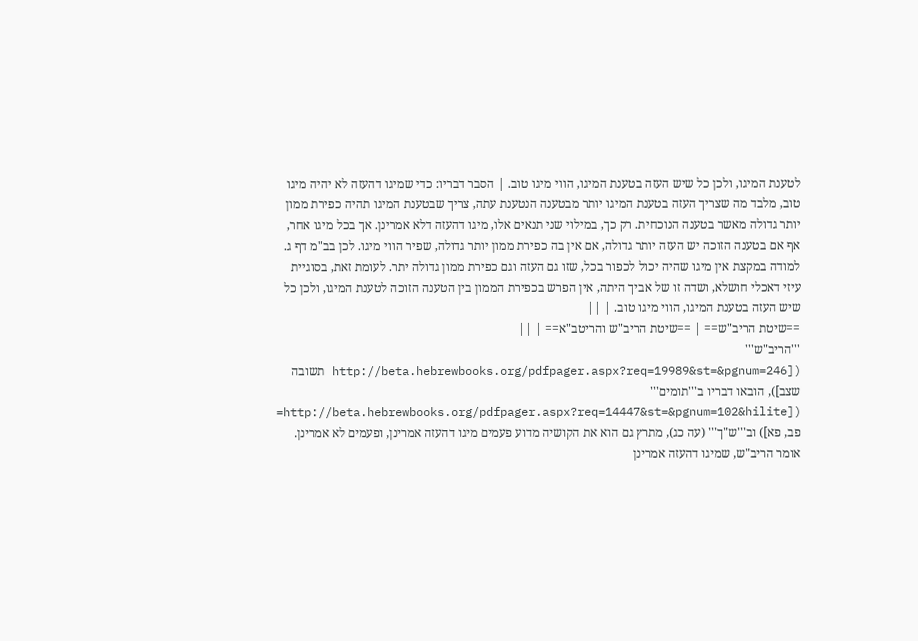לטענת המיגו, ולכן כל שיש העזה בטענת המיגו, הווי מיגו טוב. | הסבר דבריו: כדי שמיגו דהעזה לא יהיה מיגו טוב, מלבד מה שצריך העזה בטענת המיגו יותר מבטענה הנטענת עתה, צריך שבטענת המיגו תהיה כפירת ממון יותר גדולה מאשר בטענה הנוכחית. רק כך, במילוי שני תנאים אלו, מיגו דהעזה דלא אמרינן. אך בכל מיגו אחר, אף אם בטענה הזוכה יש העזה יותר גדולה, אם אין בה כפירת ממון יותר גדולה, שפיר הווי מיגו. לכן בב"מ דף ג. למודה במקצת אין מיגו שהיה יכול לכפור בכל, שזו גם העזה וגם כפירת ממון גדולה יתר. לעומת זאת, בסוגיית עיזי דאכלי חושלא, ושדה זו של אביך היתה, אין הפרש בכפירת הממון בין הטענה הזוכה לטענת המיגו, ולכן כל שיש העזה בטענת המיגו, הווי מיגו טוב. | ||
==שיטת הריב"ש== | ==שיטת הריב"ש והריטב"א== | ||
'''הריב"ש''' ([http://beta.hebrewbooks.org/pdfpager.aspx?req=19989&st=&pgnum=246 תשובה שצב]), הובאו דבריו ב'''תומים''' ([http://beta.hebrewbooks.org/pdfpager.aspx?req=14447&st=&pgnum=102&hilite= פב, פא]) וב'''ש"ך''' (עה כג), מתרץ גם הוא את הקושיה מדוע פעמים מיגו דהעזה אמרינן, ופעמים לא אמרינן. אומר הריב"ש, שמיגו דהעזה אמרינן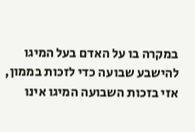במקרה בו על האדם בעל המיגו להישבע שבועה כדי לזכות בממון, אזי בזכות השבועה המיגו אינו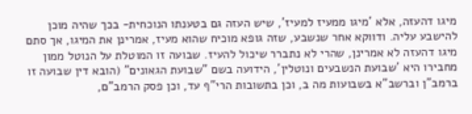מיגו דהעזה, אלא 'מיגו ממעיז למעיז', שיש העזה גם בטענתו הנוכחית- בכך שהיה מוכן להישבע עליה. ודווקא אחר שנשבע, שזה גופא מוכיח שהוא מעיז, אמרינן את המיגו, אך סתם מיגו דהעזה לא אמרינן, שהרי לא נתברר שיכול להעיז. שבועה זו המוטלת על הנוטל ממון מחבירו היא 'שבועת הנשבעים ונוטלין', הידועה בשם "שבועת הגאונים" (הובא דין שבועה זו ברמב"ן וברשב"א בשבועות מה ב, וכן בתשובות הרי"ף עד, וכן פסק הרמב"ם,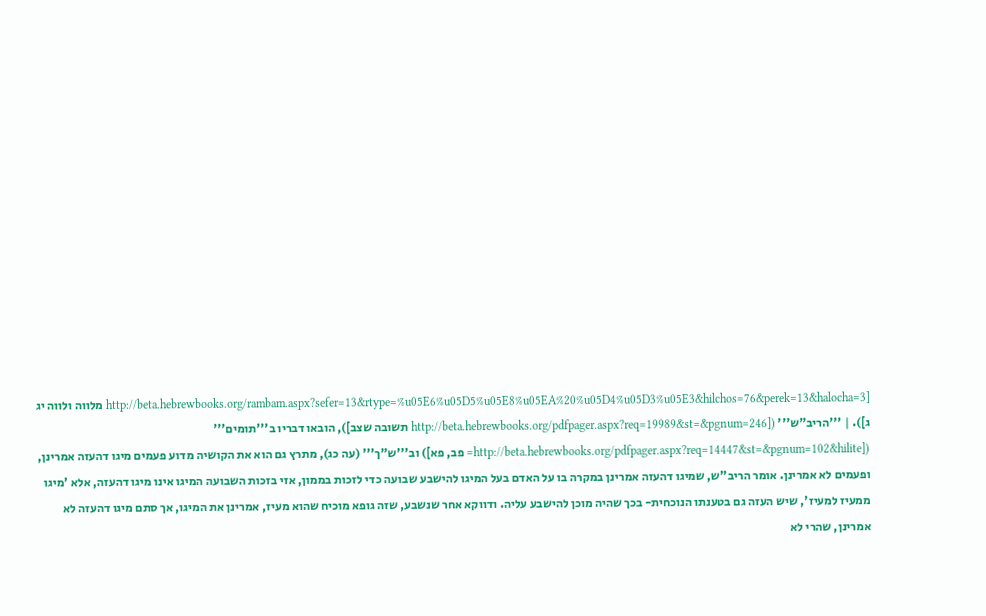[http://beta.hebrewbooks.org/rambam.aspx?sefer=13&rtype=%u05E6%u05D5%u05E8%u05EA%20%u05D4%u05D3%u05E3&hilchos=76&perek=13&halocha=3 מלווה ולווה יג ג]). | '''הריב"ש''' ([http://beta.hebrewbooks.org/pdfpager.aspx?req=19989&st=&pgnum=246 תשובה שצב]), הובאו דבריו ב'''תומים''' ([http://beta.hebrewbooks.org/pdfpager.aspx?req=14447&st=&pgnum=102&hilite= פב, פא]) וב'''ש"ך''' (עה כג), מתרץ גם הוא את הקושיה מדוע פעמים מיגו דהעזה אמרינן, ופעמים לא אמרינן. אומר הריב"ש, שמיגו דהעזה אמרינן במקרה בו על האדם בעל המיגו להישבע שבועה כדי לזכות בממון, אזי בזכות השבועה המיגו אינו מיגו דהעזה, אלא 'מיגו ממעיז למעיז', שיש העזה גם בטענתו הנוכחית- בכך שהיה מוכן להישבע עליה. ודווקא אחר שנשבע, שזה גופא מוכיח שהוא מעיז, אמרינן את המיגו, אך סתם מיגו דהעזה לא אמרינן, שהרי לא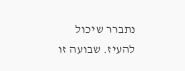נתברר שיכול להעיז. שבועה זו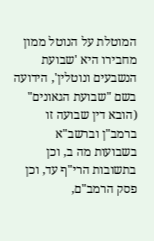המוטלת על הנוטל ממון מחבירו היא 'שבועת הנשבעים ונוטלין', הידועה בשם "שבועת הגאונים" (הובא דין שבועה זו ברמב"ן וברשב"א בשבועות מה ב, וכן בתשובות הרי"ף עד, וכן פסק הרמב"ם,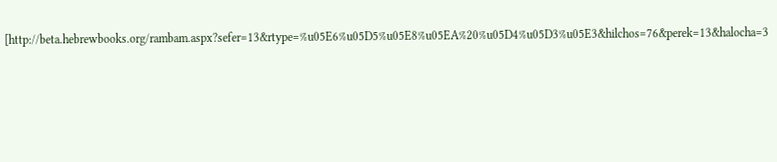[http://beta.hebrewbooks.org/rambam.aspx?sefer=13&rtype=%u05E6%u05D5%u05E8%u05EA%20%u05D4%u05D3%u05E3&hilchos=76&perek=13&halocha=3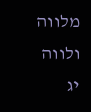מלווה ולווה יג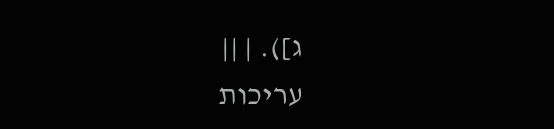ג]). | ||
עריכות